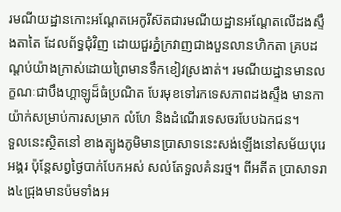រមណីយដ្ឋានកោះអណ្ដែតអេកូរីស៊តជារមណីយដ្ឋានអណ្ដែតលើដងស្ទឹងតាតៃ ដែលព័ទ្ធជុំវិញ ដោយជួរភ្នំក្រវាញជាងបួនលានហិកតា គ្របដណ្ដប់យ៉ាងក្រាស់ដោយព្រៃមានទឹកខៀវស្រងាត់។ រមណីយដ្ឋានមានលក្ខណៈជាបឹងហ្គាឡូដ៏ធំប្រណិត បែរមុខទៅរកទេសភាពដងស្ទឹង មានកាយ៉ាក់សម្រាប់ការសម្រាក លំហែ និងដំណើរទេសចរបែបឯកជន។
ទួលនេះស្ថិតនៅ ខាងត្បូងភូមិមានប្រាសាទនេះសង់ឡើងនៅសម័យបុរេអង្គរ ប៉ុន្តែសព្វថ្ងៃបាក់បែកអស់ សល់តែទួលគំនរថ្ម។ ពីអតីត ប្រាសាទរាង៤ជ្រុងមានប៉មទាំងអ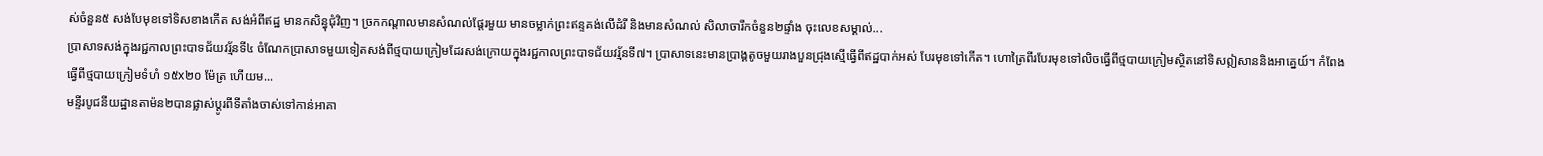ស់ចំនួន៥ សង់បែមុខទៅទិសខាងកើត សង់អំពីឥដ្ឋ មានកសិន្ធុជុំវិញ។ ច្រកកណ្តាលមានសំណល់ផ្តែរមួយ មានចម្លាក់ព្រះឥន្ទគង់លើដំរី និងមានសំណល់ សិលាចារឹកចំនួន២ផ្ទាំង ចុះលេខសម្គាល់...
បា្រសាទសង់ក្នុងរជ្ជកាលព្រះបាទជ័យវរ្ម័នទី៤ ចំណែកប្រាសាទមួយទៀតសង់ពីថ្មបាយក្រៀមដែរសង់ក្រោយក្នុងរជ្ជកាលព្រះបាទជ័យវរ្ម័នទី៧។ ប្រាសាទនេះមានប្រាង្គតូចមួយរាងបួនជ្រុងស្មើធ្វើពីឥដ្ឋបាក់អស់ បែរមុខទៅកើត។ ហោត្រៃពីរបែរមុខទៅលិចធ្វើពីថ្មបាយក្រៀមស្ថិតនៅទិសឦសាននិងអាគ្នេយ៍។ កំពែងធ្វើពីថ្មបាយក្រៀមទំហំ ១៥x២០ ម៉ែត្រ ហើយម...
មន្ទីរបូជនីយដ្ឋានតាម៉ន២បានផ្លាស់ប្ដូរពីទីតាំងចាស់ទៅកាន់អាគា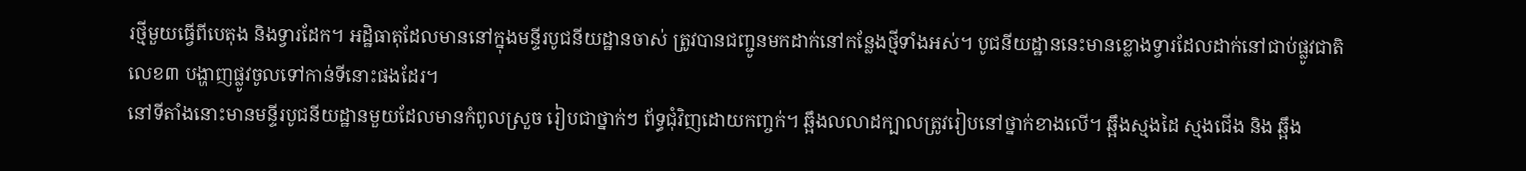រថ្មីមួយធ្វើពីបេតុង និងទ្វារដែក។ អដ្ឋិធាតុដែលមាននៅក្នុងមន្ទីរបូជនីយដ្ឋានចាស់ ត្រូវបានជញ្ជូនមកដាក់នៅកន្លែងថ្មីទាំងអស់។ បូជនីយដ្ឋាននេះមានខ្លោងទ្វារដែលដាក់នៅជាប់ផ្លូវជាតិលេខ៣ បង្ហាញផ្លូវចូលទៅកាន់ទីនោះផងដែរ។
នៅទីតាំងនោះមានមន្ទីរបូជនីយដ្ឋានមួយដែលមានកំពូលស្រួច រៀបជាថ្នាក់ៗ ព័ទ្ធជុំវិញដោយកពា្ចក់។ ឆ្អឹងលលាដក្បាលត្រូវរៀបនៅថ្នាក់ខាងលើ។ ឆ្អឹងស្មងដៃ ស្មងជើង និង ឆ្អឹង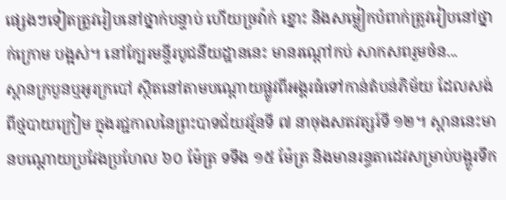ផេ្សងៗទៀតត្រូវរៀបនៅថ្នាក់បន្ទាប់ ហើយច្រវ៉ាក់ ខ្នោះ និងសម្លៀកបំពាក់ត្រូវរៀបនៅថ្នាក់ក្រោម បង្អស់។ នៅក្បែរមន្ទីរបូជនីយដ្ឋាននេះ មានរណ្ដៅកប់ សាកសពរួមចំន...
ស្ពានក្របួនឬអូរក្របៅ ស្ថិតនៅតាមបណ្ដោយផ្លូវពីអង្គរធំទៅកាន់តំបន់ភិម័យ ដែលសង់ពីថ្មបាយក្រៀម ក្នុងរជ្ជកាលនៃព្រះបាទជ័យវរ្ម័នទី ៧ នាចុងសតវត្សរ៍ទី ១២។ ស្ពាននេះមានបណ្ដោយប្រវែងប្រហែល ៦០ ម៉ែត្រ ទទឹង ១៥ ម៉ែត្រ និងមានរន្ធតាដេវសម្រាប់បង្ហូរទឹក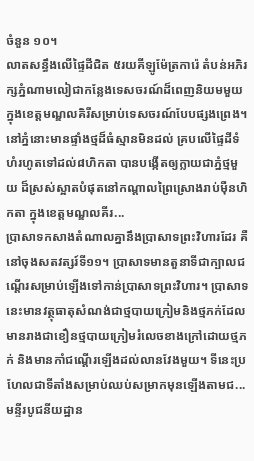ចំនួន ១០។
លាតសន្ធឹងលើផ្ទៃដីជិត ៥រយគីឡូម៉ែត្រការ៉េ តំបន់អភិរក្សភ្នំណាមលៀជាកន្លែងទេសចរណ៍ដ៏ពេញនិយមមួយក្នុងខេត្តមណ្ឌលគិរីសម្រាប់ទេសចរណ៍បែបផ្សងព្រេង។ នៅភ្នំនោះមានផ្ទាំងថ្មដ៏ធំស្មានមិនដល់ គ្របលើផ្ទៃដីទំហំរហូតទៅដល់៨ហិកតា បានបង្កើតឲ្យក្លាយជាភ្នំថ្មមួយ ដ៏ស្រស់ស្អាតបំផុតនៅកណ្ដាលព្រៃស្រោងរាប់ម៉ឺនហិកតា ក្នុងខេត្តមណ្ឌលគីរ...
ប្រាសាទកសាងតំណាលគ្នានឹងប្រាសាទព្រះវិហារដែរ គឺនៅចុងសតវត្សរ៍ទី១១។ ប្រាសាទមានតួនាទីជាក្បាលជណ្ដើរសម្រាប់ឡើងទៅកាន់ប្រាសាទព្រះវិហារ។ ប្រាសាទនេះមានវត្ថុធាតុសំណង់ជាថ្មបាយក្រៀមនិងថ្មភក់ដែលមានរាងជាខឿនថ្មបាយក្រៀមរំលេចខាងក្រៅដោយថ្មភក់ និងមានកាំជណ្ដើរឡើងដល់លានវែងមួយ។ ទីនេះប្រហែលជាទីតាំងសម្រាប់ឈប់សម្រាកមុនឡើងតាមជ...
មន្ទីរបូជនីយដ្ឋាន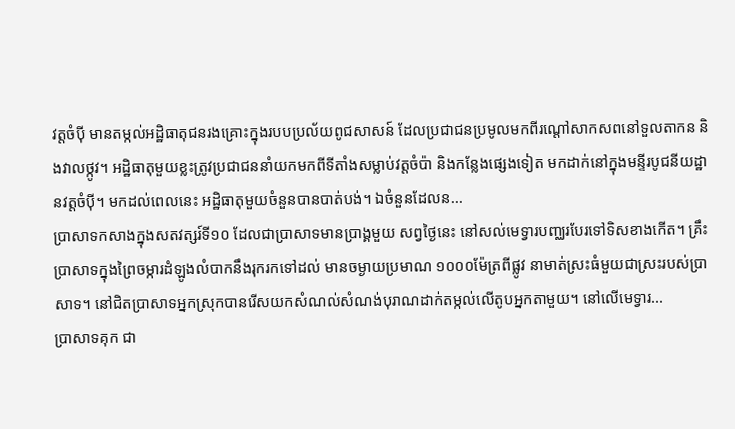វត្តចំប៉ី មានតម្កល់អដ្ឋិធាតុជនរងគ្រោះក្នុងរបបប្រល័យពូជសាសន៍ ដែលប្រជាជនប្រមូលមកពីរណ្ដៅសាកសពនៅទួលតាកន និងវាលថ្កូវ។ អដ្ឋិធាតុមួយខ្លះត្រូវប្រជាជននាំយកមកពីទីតាំងសម្លាប់វត្តចំប៉ា និងកន្លែងផេ្សងទៀត មកដាក់នៅក្នុងមន្ទីរបូជនីយដ្ឋានវត្តចំប៉ី។ មកដល់ពេលនេះ អដ្ឋិធាតុមួយចំនួនបានបាត់បង់។ ឯចំនួនដែលន...
ប្រាសាទកសាងក្នុងសតវត្សរ៍ទី១០ ដែលជាប្រាសាទមានប្រាង្គមួយ សព្វថ្ងៃនេះ នៅសល់មេទ្វារបញ្ឈរបែរទៅទិសខាងកើត។ គ្រឹះប្រាសាទក្នុងព្រៃចម្ការដំឡូងលំបាកនឹងរុករកទៅដល់ មានចម្ងាយប្រមាណ ១០០០ម៉ែត្រពីផ្លូវ នាមាត់ស្រះធំមួយជាស្រះរបស់ប្រាសាទ។ នៅជិតប្រាសាទអ្នកស្រុកបានរើសយកសំណល់សំណង់បុរាណដាក់តម្កល់លើតូបអ្នកតាមួយ។ នៅលើមេទ្វារ...
ប្រាសាទគុក ជា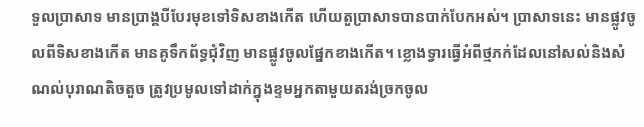ទួលប្រាសាទ មានប្រាង្គបីបែរមុខទៅទិសខាងកើត ហើយតួប្រាសាទបានបាក់បែកអស់។ ប្រាសាទនេះ មានផ្លូវចូលពីទិសខាងកើត មានគូទឹកព័ទ្ធជុំវិញ មានផ្លូវចូលផ្នែកខាងកើត។ ខ្លោងទ្វារធ្វើអំពីថ្មភក់ដែលនៅសល់និងសំណល់បុរាណតិចតួច ត្រូវប្រមូលទៅដាក់ក្នុងខ្ទមអ្នកតាមួយតរង់ច្រកចូល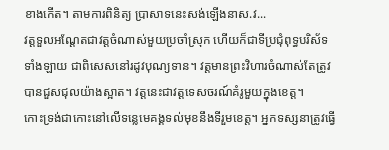ខាងកើត។ តាមការពិនិត្យ ប្រាសាទនេះសង់ឡើងនាស.វ...
វត្តទួលអណ្ដែតជាវត្តចំណាស់មួយប្រចាំស្រុក ហើយក៏ជាទីប្រជុំពុទ្ធបរិស័ទទាំងឡាយ ជាពិសេសនៅរដូវបុណ្យទាន។ វត្តមានព្រះវិហារចំណាស់តែត្រូវបានជួសជុលយ៉ាងស្អាត។ វត្តនេះជាវត្តទេសចរណ៍គំរូមួយក្នុងខេត្ត។
កោះទ្រង់ជាកោះនៅលើទន្លេមេគង្គទល់មុខនឹងទីរួមខេត្ត។ អ្នកទស្សនាត្រូវធ្វើ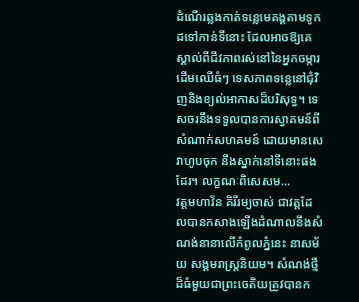ដំណើរឆ្លងកាត់ទន្លេមេគង្គតាមទូកដទៅកាន់ទីនោះ ដែលអាចឱ្យគេស្គាល់ពីជីវភាពរស់នៅនៃអ្នកចម្ការ ដើមឈើធំៗ ទេសភាពទន្លេនៅជុំវិញនិងខ្យល់អាកាសដ៏បរិសុទ្ធ។ ទេសចរនឹងទទួលបានការស្វាគមន៍ពីសំណាក់សហគមន៍ ដោយមានសេវាហូបចុក នឹងស្នាក់នៅទីនោះផងដែរ។ លក្ខណៈពិសេសម...
វត្តមហាវ័ន គិរីរម្យចាស់ ជាវត្តដែលបានកសាងឡើងដំណាលនឹងសំណង់នានាលើកំពូលភ្នំនេះ នាសម័យ សង្គមរាស្ត្រនិយម។ សំណង់ថ្មីដ៏ធំមួយជាព្រះចេតិយត្រូវបានក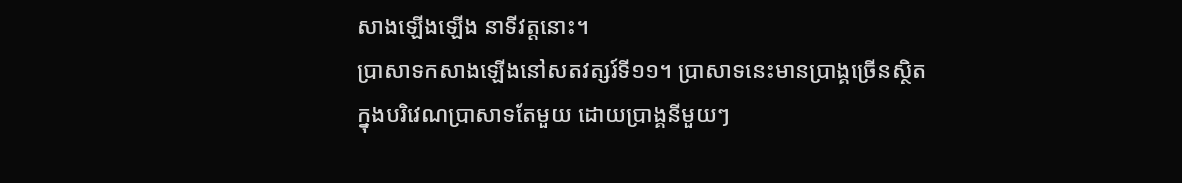សាងឡើងឡើង នាទីវត្តនោះ។
ប្រាសាទកសាងឡើងនៅសតវត្សរ៍ទី១១។ ប្រាសាទនេះមានប្រាង្គច្រើនស្ថិតក្នុងបរិវេណប្រាសាទតែមួយ ដោយប្រាង្គនីមួយៗ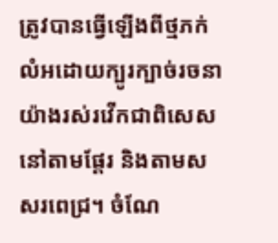ត្រូវបានធ្វើឡើងពីថ្មភក់លំអដោយក្បូរក្បាច់រចនាយ៉ាងរស់រវើកជាពិសេសនៅតាមផ្ដែរ និងតាមសសរពេជ្រ។ ចំណែ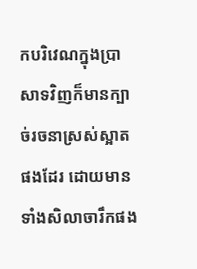កបរិវេណក្នុងប្រាសាទវិញក៏មានក្បាច់រចនាស្រស់ស្អាតផងដែរ ដោយមានទាំងសិលាចារឹកផង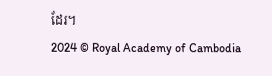ដែរ។
2024 © Royal Academy of Cambodia